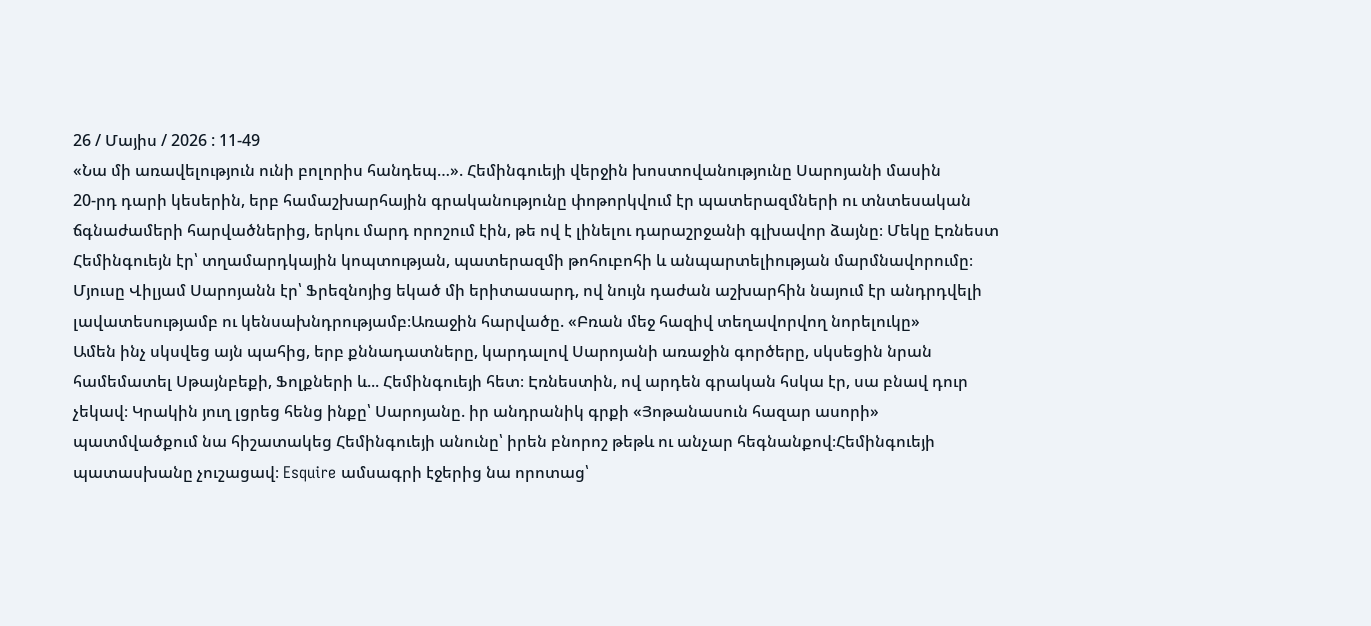26 / Մայիս / 2026 : 11-49
«Նա մի առավելություն ունի բոլորիս հանդեպ…». Հեմինգուեյի վերջին խոստովանությունը Սարոյանի մասին
20-րդ դարի կեսերին, երբ համաշխարհային գրականությունը փոթորկվում էր պատերազմների ու տնտեսական ճգնաժամերի հարվածներից, երկու մարդ որոշում էին, թե ով է լինելու դարաշրջանի գլխավոր ձայնը։ Մեկը Էռնեստ Հեմինգուեյն էր՝ տղամարդկային կոպտության, պատերազմի թոհուբոհի և անպարտելիության մարմնավորումը։ Մյուսը Վիլյամ Սարոյանն էր՝ Ֆրեզնոյից եկած մի երիտասարդ, ով նույն դաժան աշխարհին նայում էր անդրդվելի լավատեսությամբ ու կենսախնդրությամբ։Առաջին հարվածը. «Բռան մեջ հազիվ տեղավորվող նորելուկը»
Ամեն ինչ սկսվեց այն պահից, երբ քննադատները, կարդալով Սարոյանի առաջին գործերը, սկսեցին նրան համեմատել Սթայնբեքի, Ֆոլքների և... Հեմինգուեյի հետ։ Էռնեստին, ով արդեն գրական հսկա էր, սա բնավ դուր չեկավ։ Կրակին յուղ լցրեց հենց ինքը՝ Սարոյանը. իր անդրանիկ գրքի «Յոթանասուն հազար ասորի» պատմվածքում նա հիշատակեց Հեմինգուեյի անունը՝ իրեն բնորոշ թեթև ու անչար հեգնանքով։Հեմինգուեյի պատասխանը չուշացավ։ Esquire ամսագրի էջերից նա որոտաց՝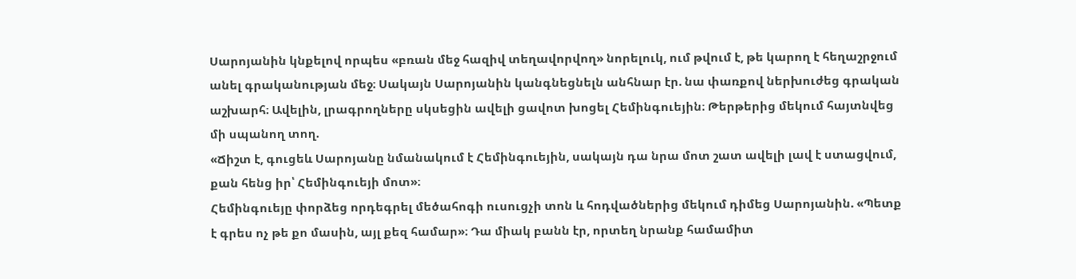Սարոյանին կնքելով որպես «բռան մեջ հազիվ տեղավորվող» նորելուկ, ում թվում է, թե կարող է հեղաշրջում անել գրականության մեջ։ Սակայն Սարոյանին կանգնեցնելն անհնար էր. նա փառքով ներխուժեց գրական աշխարհ։ Ավելին, լրագրողները սկսեցին ավելի ցավոտ խոցել Հեմինգուեյին։ Թերթերից մեկում հայտնվեց մի սպանող տող.
«Ճիշտ է, գուցեև Սարոյանը նմանակում է Հեմինգուեյին, սակայն դա նրա մոտ շատ ավելի լավ է ստացվում, քան հենց իր՝ Հեմինգուեյի մոտ»։
Հեմինգուեյը փորձեց որդեգրել մեծահոգի ուսուցչի տոն և հոդվածներից մեկում դիմեց Սարոյանին. «Պետք է գրես ոչ թե քո մասին, այլ քեզ համար»։ Դա միակ բանն էր, որտեղ նրանք համամիտ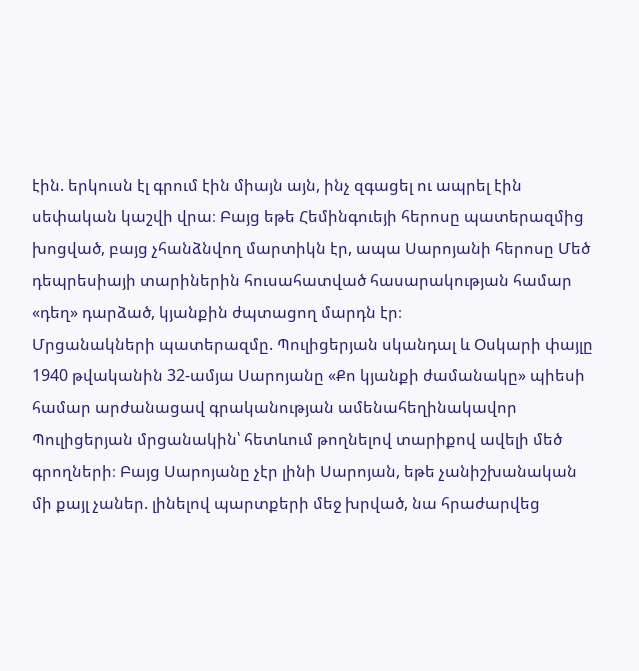էին. երկուսն էլ գրում էին միայն այն, ինչ զգացել ու ապրել էին սեփական կաշվի վրա։ Բայց եթե Հեմինգուեյի հերոսը պատերազմից խոցված, բայց չհանձնվող մարտիկն էր, ապա Սարոյանի հերոսը Մեծ դեպրեսիայի տարիներին հուսահատված հասարակության համար «դեղ» դարձած, կյանքին ժպտացող մարդն էր։
Մրցանակների պատերազմը. Պուլիցերյան սկանդալ և Օսկարի փայլը
1940 թվականին 32-ամյա Սարոյանը «Քո կյանքի ժամանակը» պիեսի համար արժանացավ գրականության ամենահեղինակավոր Պուլիցերյան մրցանակին՝ հետևում թողնելով տարիքով ավելի մեծ գրողների։ Բայց Սարոյանը չէր լինի Սարոյան, եթե չանիշխանական մի քայլ չաներ. լինելով պարտքերի մեջ խրված, նա հրաժարվեց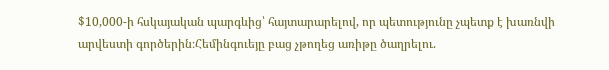$10,000-ի հսկայական պարգևից՝ հայտարարելով, որ պետությունը չպետք է խառնվի արվեստի գործերին։Հեմինգուեյը բաց չթողեց առիթը ծաղրելու.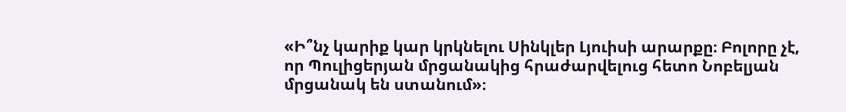«Ի՞նչ կարիք կար կրկնելու Սինկլեր Լյուիսի արարքը։ Բոլորը չէ, որ Պուլիցերյան մրցանակից հրաժարվելուց հետո Նոբելյան մրցանակ են ստանում»։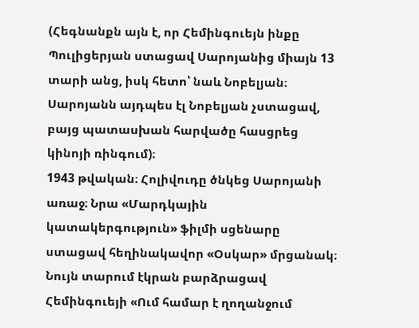(Հեգնանքն այն է, որ Հեմինգուեյն ինքը Պուլիցերյան ստացավ Սարոյանից միայն 13 տարի անց, իսկ հետո՝ նաև Նոբելյան։ Սարոյանն այդպես էլ Նոբելյան չստացավ, բայց պատասխան հարվածը հասցրեց կինոյի ռինգում)։
1943 թվական։ Հոլիվուդը ծնկեց Սարոյանի առաջ։ Նրա «Մարդկային կատակերգություն» ֆիլմի սցենարը ստացավ հեղինակավոր «Օսկար» մրցանակ։ Նույն տարում էկրան բարձրացավ Հեմինգուեյի «Ում համար է ղողանջում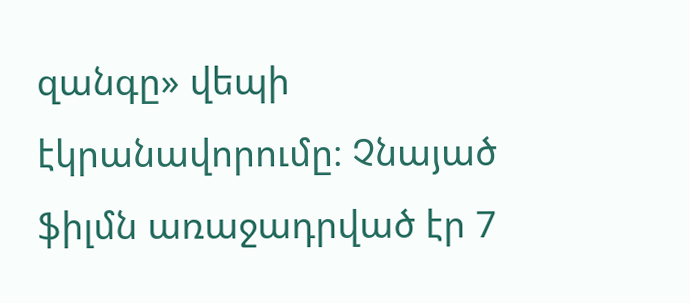զանգը» վեպի էկրանավորումը։ Չնայած ֆիլմն առաջադրված էր 7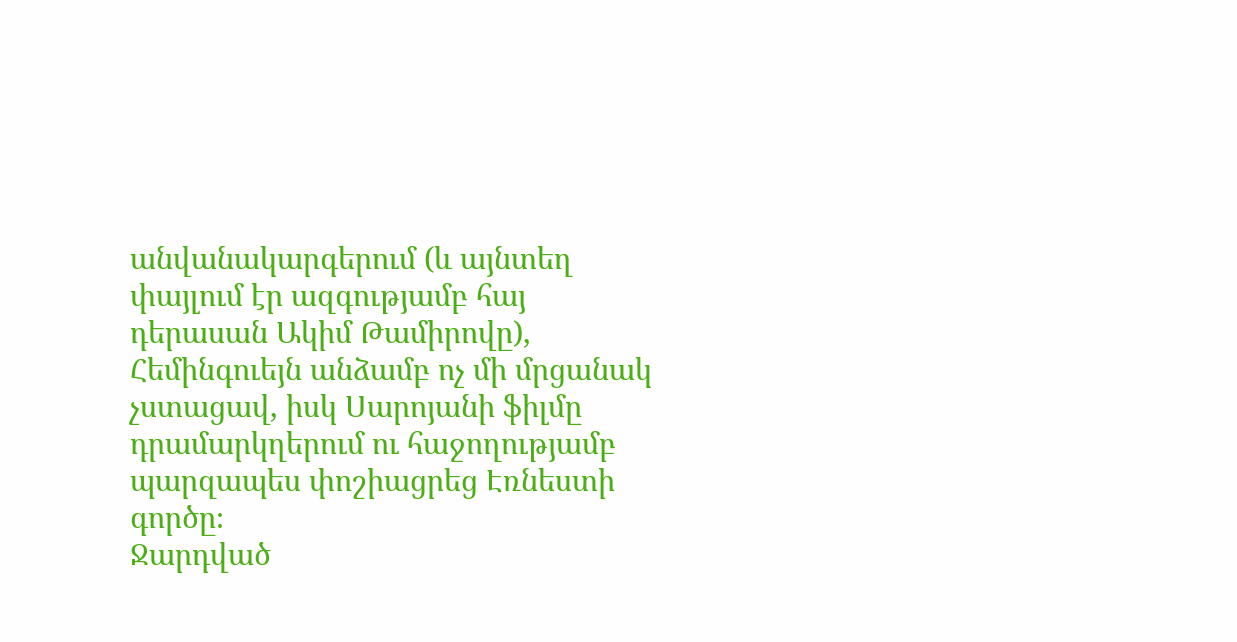անվանակարգերում (և այնտեղ փայլում էր ազգությամբ հայ դերասան Ակիմ Թամիրովը), Հեմինգուեյն անձամբ ոչ մի մրցանակ չստացավ, իսկ Սարոյանի ֆիլմը դրամարկղերում ու հաջողությամբ պարզապես փոշիացրեց Էռնեստի գործը։
Ջարդված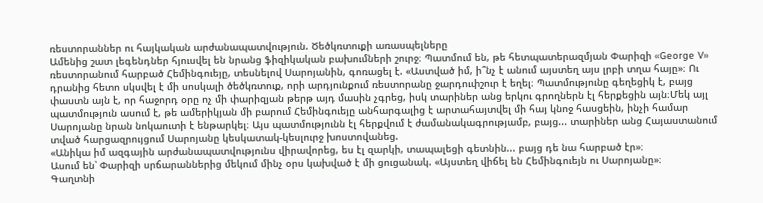ռեստորաններ ու հայկական արժանապատվություն. Ծեծկռտուքի առասպելները
Ամենից շատ լեգենդներ հյուսվել են նրանց ֆիզիկական բախումների շուրջ։ Պատմում են, թե հետպատերազմյան Փարիզի «George V» ռեստորանում հարբած Հեմինգուեյը, տեսնելով Սարոյանին, գոռացել է. «Աստված իմ, ի՞նչ է անում այստեղ այս լրբի տղա հայը»։ Ու դրանից հետո սկսվել է մի սոսկալի ծեծկռտուք, որի արդյունքում ռեստորանը ջարդուփշուր է եղել։ Պատմությունը գեղեցիկ է, բայց փաստն այն է, որ հաջորդ օրը ոչ մի փարիզյան թերթ այդ մասին չգրեց, իսկ տարիներ անց երկու գրողներն էլ հերքեցին այն։Մեկ այլ պատմություն ասում է, թե ամերիկյան մի բարում Հեմինգուեյը անհարգալից է արտահայտվել մի հայ կնոջ հասցեին, ինչի համար Սարոյանը նրան նոկաուտի է ենթարկել։ Այս պատմությունն էլ հերքվում է ժամանակագրությամբ, բայց... տարիներ անց Հայաստանում տված հարցազրույցում Սարոյանը կեսկատակ-կեսլուրջ խոստովանեց.
«Անիկա իմ ազգային արժանապատվությունս վիրավորեց, ես էլ զարկի, տապալեցի գետնին... բայց դե նա հարբած էր»։
Ասում են՝ Փարիզի սրճարաններից մեկում մինչ օրս կախված է մի ցուցանակ. «Այստեղ վիճել են Հեմինգուեյն ու Սարոյանը»։
Գաղտնի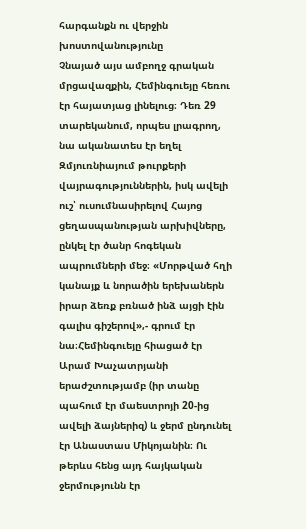հարգանքն ու վերջին խոստովանությունը
Չնայած այս ամբողջ գրական մրցավազքին, Հեմինգուեյը հեռու էր հայատյաց լինելուց։ Դեռ 29 տարեկանում, որպես լրագրող, նա ականատես էր եղել Զմյուռնիայում թուրքերի վայրագություններին, իսկ ավելի ուշ՝ ուսումնասիրելով Հայոց ցեղասպանության արխիվները, ընկել էր ծանր հոգեկան ապրումների մեջ։ «Մորթված հղի կանայք և նորածին երեխաներն իրար ձեռք բռնած ինձ այցի էին գալիս գիշերով»,- գրում էր նա։Հեմինգուեյը հիացած էր Արամ Խաչատրյանի երաժշտությամբ (իր տանը պահում էր մաեստրոյի 20-ից ավելի ձայներիզ) և ջերմ ընդունել էր Անաստաս Միկոյանին։ Ու թերևս հենց այդ հայկական ջերմությունն էր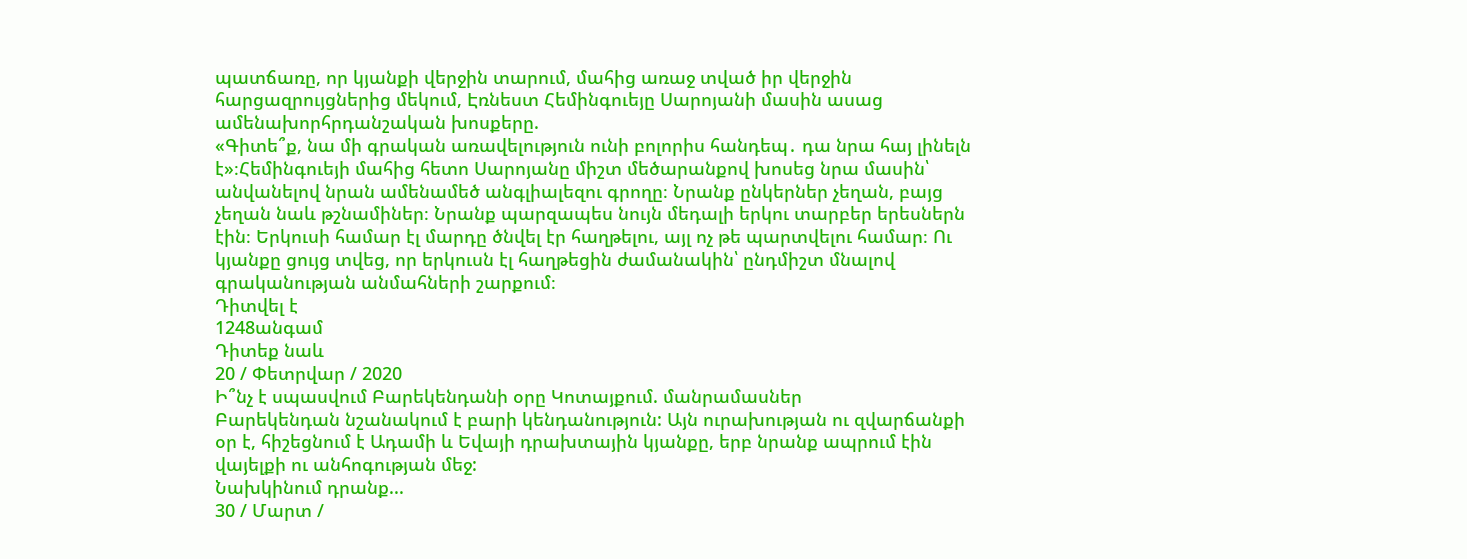պատճառը, որ կյանքի վերջին տարում, մահից առաջ տված իր վերջին հարցազրույցներից մեկում, Էռնեստ Հեմինգուեյը Սարոյանի մասին ասաց ամենախորհրդանշական խոսքերը.
«Գիտե՞ք, նա մի գրական առավելություն ունի բոլորիս հանդեպ․ դա նրա հայ լինելն է»։Հեմինգուեյի մահից հետո Սարոյանը միշտ մեծարանքով խոսեց նրա մասին՝ անվանելով նրան ամենամեծ անգլիալեզու գրողը։ Նրանք ընկերներ չեղան, բայց չեղան նաև թշնամիներ։ Նրանք պարզապես նույն մեդալի երկու տարբեր երեսներն էին։ Երկուսի համար էլ մարդը ծնվել էր հաղթելու, այլ ոչ թե պարտվելու համար։ Ու կյանքը ցույց տվեց, որ երկուսն էլ հաղթեցին ժամանակին՝ ընդմիշտ մնալով գրականության անմահների շարքում։
Դիտվել է
1248անգամ
Դիտեք նաև
20 / Փետրվար / 2020
Ի՞նչ է սպասվում Բարեկենդանի օրը Կոտայքում. մանրամասներ
Բարեկենդան նշանակում է բարի կենդանություն: Այն ուրախության ու զվարճանքի օր է, հիշեցնում է Ադամի և Եվայի դրախտային կյանքը, երբ նրանք ապրում էին վայելքի ու անհոգության մեջ:
Նախկինում դրանք...
30 / Մարտ /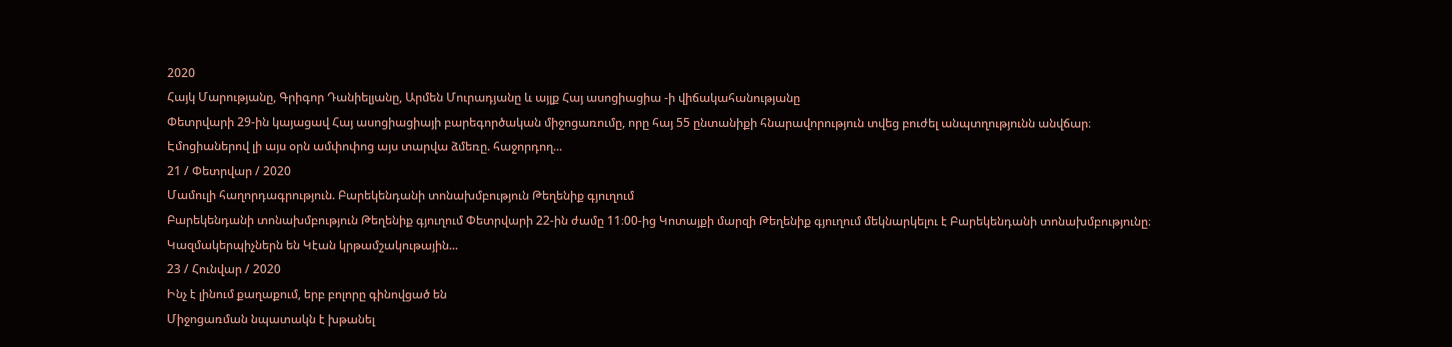2020
Հայկ Մարությանը, Գրիգոր Դանիելյանը, Արմեն Մուրադյանը և այլք Հայ ասոցիացիա -ի վիճակահանությանը
Փետրվարի 29-ին կայացավ Հայ ասոցիացիայի բարեգործական միջոցառումը, որը հայ 55 ընտանիքի հնարավորություն տվեց բուժել անպտղությունն անվճար։
Էմոցիաներով լի այս օրն ամփոփոց այս տարվա ձմեռը. հաջորդող...
21 / Փետրվար / 2020
Մամուլի հաղորդագրություն. Բարեկենդանի տոնախմբություն Թեղենիք գյուղում
Բարեկենդանի տոնախմբություն Թեղենիք գյուղում Փետրվարի 22-ին ժամը 11։00-ից Կոտայքի մարզի Թեղենիք գյուղում մեկնարկելու է Բարեկենդանի տոնախմբությունը։
Կազմակերպիչներն են Կէան կրթամշակութային...
23 / Հունվար / 2020
Ինչ է լինում քաղաքում, երբ բոլորը գինովցած են
Միջոցառման նպատակն է խթանել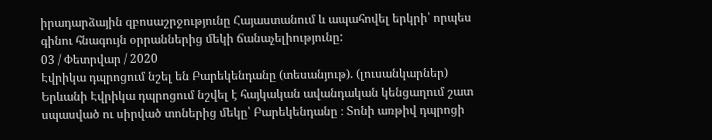իրադարձային զբոսաշրջությունը Հայաստանում և ապահովել երկրի՝ որպես գինու հնագույն օրրաններից մեկի ճանաչելիությունը:
03 / Փետրվար / 2020
Էվրիկա դպրոցում նշել են Բարեկենդանը (տեսանյութ). (լուսանկարներ)
Երևանի Էվրիկա դպրոցում նշվել է հայկական ավանդական կենցաղում շատ սպասված ու սիրված տոներից մեկը՝ Բարեկենդանը ։ Տոնի առթիվ դպրոցի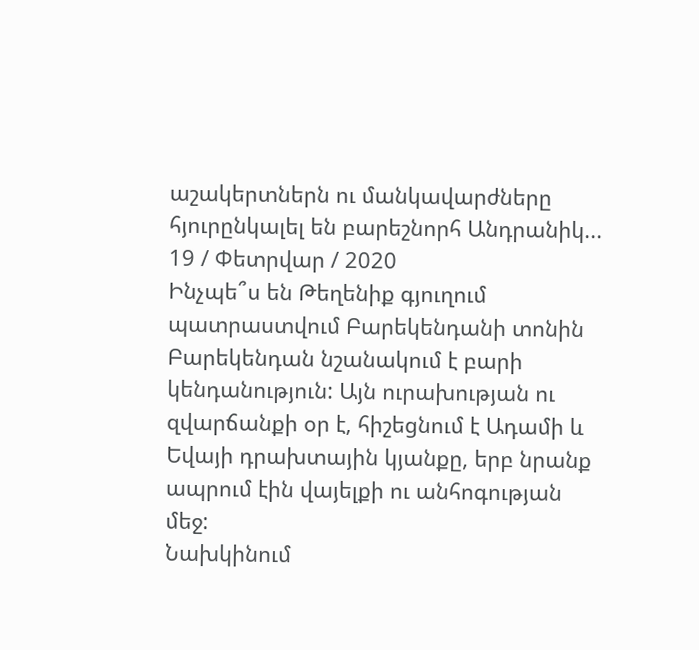աշակերտներն ու մանկավարժները հյուրընկալել են բարեշնորհ Անդրանիկ...
19 / Փետրվար / 2020
Ինչպե՞ս են Թեղենիք գյուղում պատրաստվում Բարեկենդանի տոնին
Բարեկենդան նշանակում է բարի կենդանություն: Այն ուրախության ու զվարճանքի օր է, հիշեցնում է Ադամի և Եվայի դրախտային կյանքը, երբ նրանք ապրում էին վայելքի ու անհոգության մեջ:
Նախկինում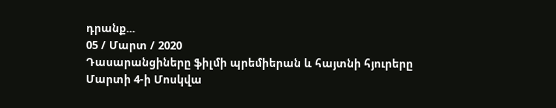դրանք...
05 / Մարտ / 2020
Դասարանցիները ֆիլմի պրեմիերան և հայտնի հյուրերը
Մարտի 4-ի Մոսկվա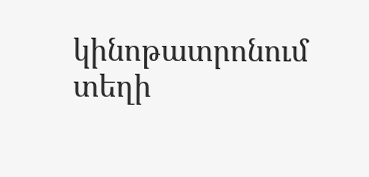կինոթատրոնում տեղի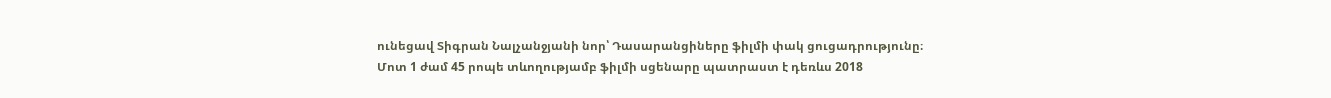ունեցավ Տիգրան Նալչանջյանի նոր՝ Դասարանցիները ֆիլմի փակ ցուցադրությունը։
Մոտ 1 ժամ 45 րոպե տևողությամբ ֆիլմի սցենարը պատրաստ է դեռևս 2018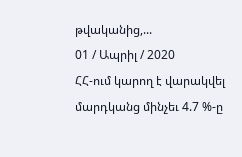թվականից,...
01 / Ապրիլ / 2020
ՀՀ-ում կարող է վարակվել մարդկանց մինչեւ 4.7 %-ը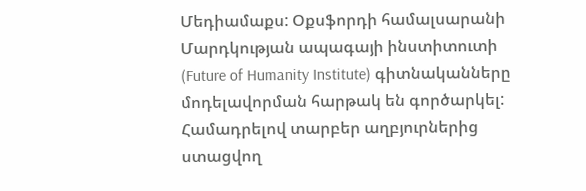Մեդիամաքս: Օքսֆորդի համալսարանի Մարդկության ապագայի ինստիտուտի (Future of Humanity Institute) գիտնականները մոդելավորման հարթակ են գործարկել: Համադրելով տարբեր աղբյուրներից ստացվող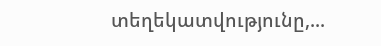տեղեկատվությունը,...